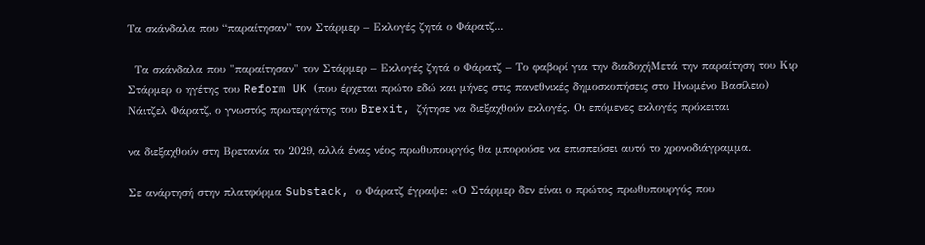Tα σκάνδαλα που “παραίτησαν” τον Στάρμερ – Εκλογές ζητά ο Φάρατζ...

 Tα σκάνδαλα που "παραίτησαν" τον Στάρμερ – Εκλογές ζητά ο Φάρατζ – Το φαβορί για την διαδοχήΜετά την παραίτηση του Κιρ Στάρμερ ο ηγέτης του Reform UK (που έρχεται πρώτο εδώ και μήνες στις πανεθνικές δημοσκοπήσεις στο Ηνωμένο Βασίλειο) Νάιτζελ Φάρατζ, ο γνωστός πρωτεργάτης του Brexit, ζήτησε να διεξαχθούν εκλογές. Οι επόμενες εκλογές πρόκειται

να διεξαχθούν στη Βρετανία το 2029, αλλά ένας νέος πρωθυπουργός θα μπορούσε να επισπεύσει αυτό το χρονοδιάγραμμα.

Σε ανάρτησή στην πλατφόρμα Substack, ο Φάρατζ έγραψε: «Ο Στάρμερ δεν είναι ο πρώτος πρωθυπουργός που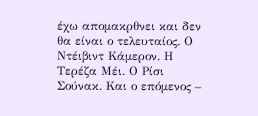έχω απομακρθνει και δεν θα είναι ο τελευταίος. Ο Ντέιβιντ Κάμερον. Η Τερέζα Μέι. Ο Ρίσι Σούνακ. Και ο επόμενος –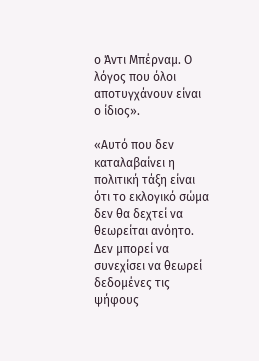ο Άντι Μπέρναμ. Ο λόγος που όλοι αποτυγχάνουν είναι ο ίδιος».

«Αυτό που δεν καταλαβαίνει η πολιτική τάξη είναι ότι το εκλογικό σώμα δεν θα δεχτεί να θεωρείται ανόητο. Δεν μπορεί να συνεχίσει να θεωρεί δεδομένες τις ψήφους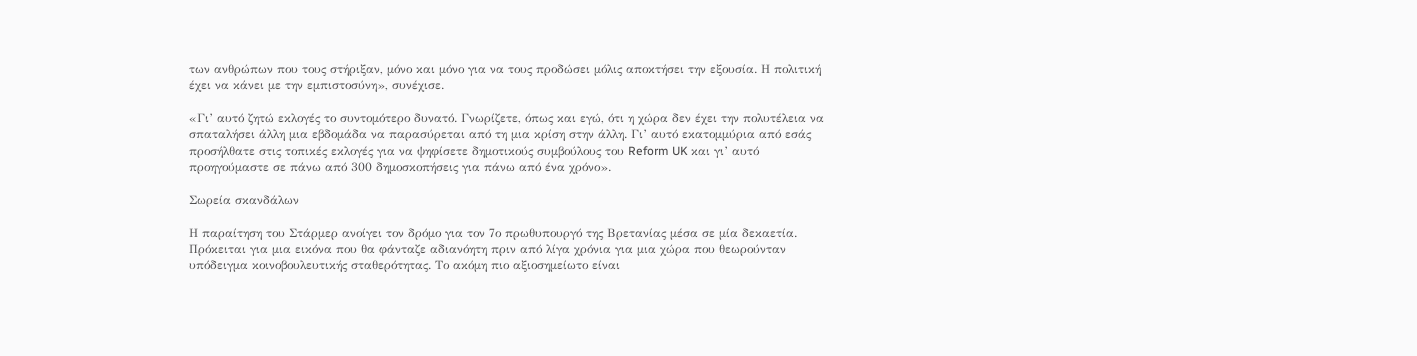των ανθρώπων που τους στήριξαν, μόνο και μόνο για να τους προδώσει μόλις αποκτήσει την εξουσία. Η πολιτική έχει να κάνει με την εμπιστοσύνη», συνέχισε.

«Γι’ αυτό ζητώ εκλογές το συντομότερο δυνατό. Γνωρίζετε, όπως και εγώ, ότι η χώρα δεν έχει την πολυτέλεια να σπαταλήσει άλλη μια εβδομάδα να παρασύρεται από τη μια κρίση στην άλλη. Γι’ αυτό εκατομμύρια από εσάς προσήλθατε στις τοπικές εκλογές για να ψηφίσετε δημοτικούς συμβούλους του Reform UK και γι’ αυτό προηγούμαστε σε πάνω από 300 δημοσκοπήσεις για πάνω από ένα χρόνο».

Σωρεία σκανδάλων

Η παραίτηση του Στάρμερ ανοίγει τον δρόμο για τον 7ο πρωθυπουργό της Βρετανίας μέσα σε μία δεκαετία. Πρόκειται για μια εικόνα που θα φάνταζε αδιανόητη πριν από λίγα χρόνια για μια χώρα που θεωρούνταν υπόδειγμα κοινοβουλευτικής σταθερότητας. Το ακόμη πιο αξιοσημείωτο είναι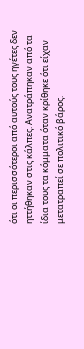ότι οι περισσότεροι από αυτούς τους ηγέτες δεν ηττήθηκαν στις κάλπες. Ανατράπηκαν από τα ίδια τους τα κόμματα όταν κρίθηκε ότι είχαν μετατραπεί σε πολιτικό βάρος.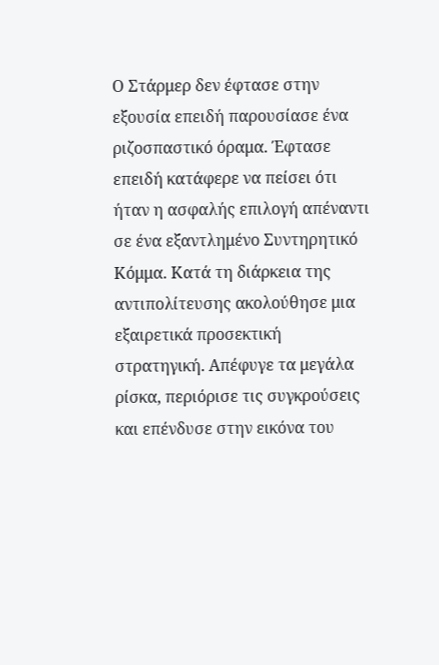Ο Στάρμερ δεν έφτασε στην εξουσία επειδή παρουσίασε ένα ριζοσπαστικό όραμα. Έφτασε επειδή κατάφερε να πείσει ότι ήταν η ασφαλής επιλογή απέναντι σε ένα εξαντλημένο Συντηρητικό Κόμμα. Κατά τη διάρκεια της αντιπολίτευσης ακολούθησε μια εξαιρετικά προσεκτική στρατηγική. Απέφυγε τα μεγάλα ρίσκα, περιόρισε τις συγκρούσεις και επένδυσε στην εικόνα του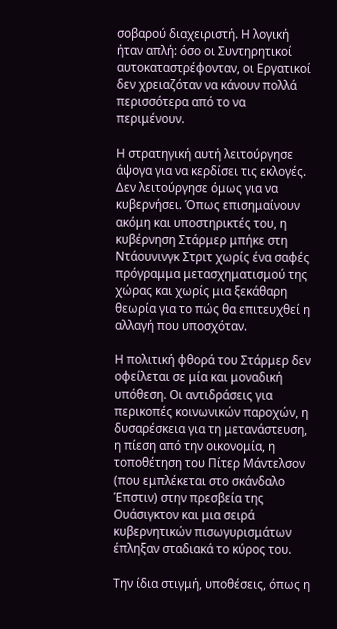σοβαρού διαχειριστή. Η λογική ήταν απλή: όσο οι Συντηρητικοί αυτοκαταστρέφονταν, οι Εργατικοί δεν χρειαζόταν να κάνουν πολλά περισσότερα από το να περιμένουν.

Η στρατηγική αυτή λειτούργησε άψογα για να κερδίσει τις εκλογές. Δεν λειτούργησε όμως για να κυβερνήσει. Όπως επισημαίνουν ακόμη και υποστηρικτές του, η κυβέρνηση Στάρμερ μπήκε στη Ντάουνινγκ Στριτ χωρίς ένα σαφές πρόγραμμα μετασχηματισμού της χώρας και χωρίς μια ξεκάθαρη θεωρία για το πώς θα επιτευχθεί η αλλαγή που υποσχόταν.

Η πολιτική φθορά του Στάρμερ δεν οφείλεται σε μία και μοναδική υπόθεση. Οι αντιδράσεις για περικοπές κοινωνικών παροχών, η δυσαρέσκεια για τη μετανάστευση, η πίεση από την οικονομία, η τοποθέτηση του Πίτερ Μάντελσον (που εμπλέκεται στο σκάνδαλο Έπστιν) στην πρεσβεία της Ουάσιγκτον και μια σειρά κυβερνητικών πισωγυρισμάτων έπληξαν σταδιακά το κύρος του.

Την ίδια στιγμή, υποθέσεις, όπως η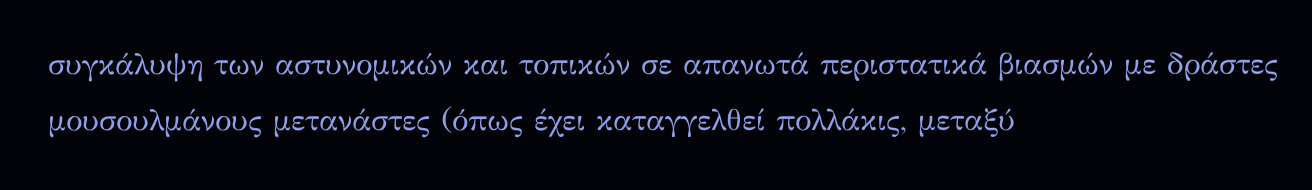συγκάλυψη των αστυνομικών και τοπικών σε απανωτά περιστατικά βιασμών με δράστες μουσουλμάνους μετανάστες (όπως έχει καταγγελθεί πολλάκις, μεταξύ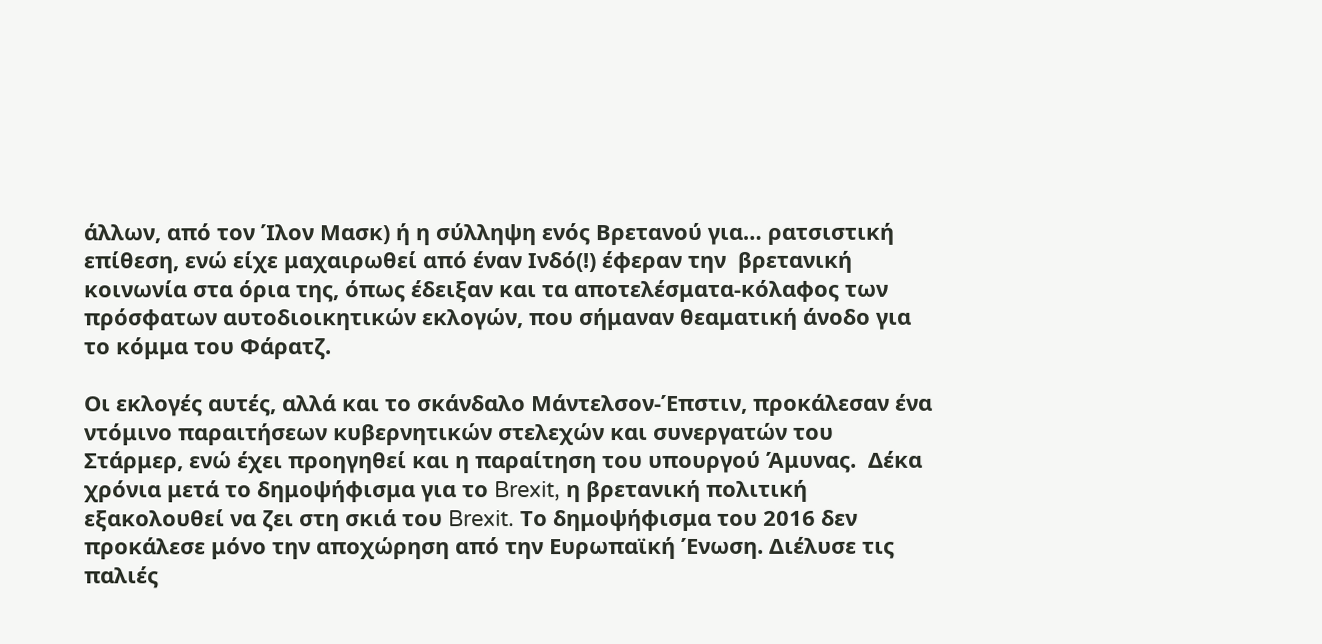άλλων, από τον Ίλον Μασκ) ή η σύλληψη ενός Βρετανού για… ρατσιστική επίθεση, ενώ είχε μαχαιρωθεί από έναν Ινδό(!) έφεραν την  βρετανική κοινωνία στα όρια της, όπως έδειξαν και τα αποτελέσματα-κόλαφος των πρόσφατων αυτοδιοικητικών εκλογών, που σήμαναν θεαματική άνοδο για το κόμμα του Φάρατζ.

Οι εκλογές αυτές, αλλά και το σκάνδαλο Μάντελσον-Έπστιν, προκάλεσαν ένα ντόμινο παραιτήσεων κυβερνητικών στελεχών και συνεργατών του Στάρμερ, ενώ έχει προηγηθεί και η παραίτηση του υπουργού Άμυνας.  Δέκα χρόνια μετά το δημοψήφισμα για το Brexit, η βρετανική πολιτική εξακολουθεί να ζει στη σκιά του Brexit. Το δημοψήφισμα του 2016 δεν προκάλεσε μόνο την αποχώρηση από την Ευρωπαϊκή Ένωση. Διέλυσε τις παλιές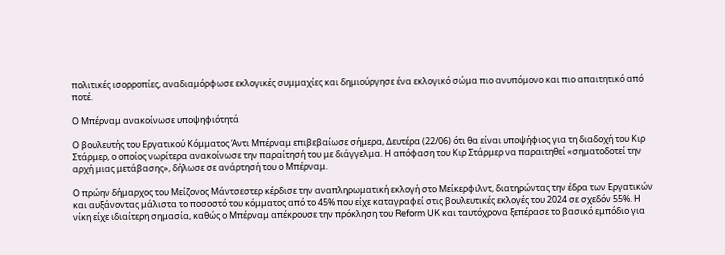πολιτικές ισορροπίες, αναδιαμόρφωσε εκλογικές συμμαχίες και δημιούργησε ένα εκλογικό σώμα πιο ανυπόμονο και πιο απαιτητικό από ποτέ.

Ο Μπέρναμ ανακοίνωσε υποψηφιότητά

Ο βουλευτής του Εργατικού Κόμματος Άντι Μπέρναμ επιβεβαίωσε σήμερα, Δευτέρα (22/06) ότι θα είναι υποψήφιος για τη διαδοχή του Κιρ Στάρμερ, ο οποίος νωρίτερα ανακοίνωσε την παραίτησή του με διάγγελμα. Η απόφαση του Κιρ Στάρμερ να παραιτηθεί «σηματοδοτεί την αρχή μιας μετάβασης», δήλωσε σε ανάρτησή του ο Μπέρναμ.

Ο πρώην δήμαρχος του Μείζονος Μάντσεστερ κέρδισε την αναπληρωματική εκλογή στο Μείκερφιλντ, διατηρώντας την έδρα των Εργατικών και αυξάνοντας μάλιστα το ποσοστό του κόμματος από το 45% που είχε καταγραφεί στις βουλευτικές εκλογές του 2024 σε σχεδόν 55%. Η νίκη είχε ιδιαίτερη σημασία, καθώς ο Μπέρναμ απέκρουσε την πρόκληση του Reform UK και ταυτόχρονα ξεπέρασε το βασικό εμπόδιο για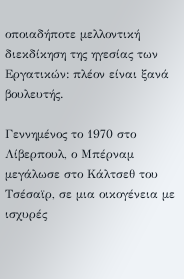οποιαδήποτε μελλοντική διεκδίκηση της ηγεσίας των Εργατικών: πλέον είναι ξανά βουλευτής.

Γεννημένος το 1970 στο Λίβερπουλ, ο Μπέρναμ μεγάλωσε στο Κάλτσεθ του Τσέσαϊρ, σε μια οικογένεια με ισχυρές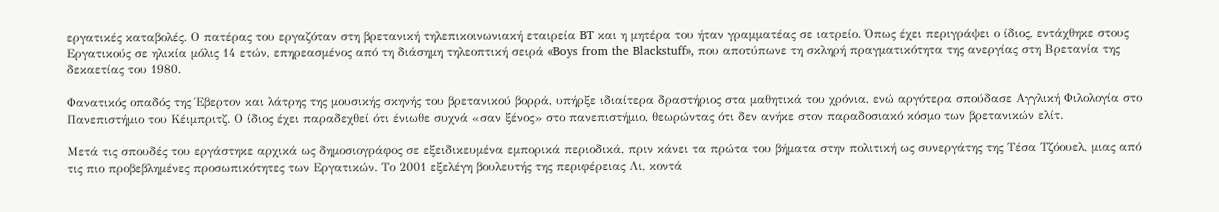εργατικές καταβολές. Ο πατέρας του εργαζόταν στη βρετανική τηλεπικοινωνιακή εταιρεία BT και η μητέρα του ήταν γραμματέας σε ιατρείο. Όπως έχει περιγράψει ο ίδιος, εντάχθηκε στους Εργατικούς σε ηλικία μόλις 14 ετών, επηρεασμένος από τη διάσημη τηλεοπτική σειρά «Boys from the Blackstuff», που αποτύπωνε τη σκληρή πραγματικότητα της ανεργίας στη Βρετανία της δεκαετίας του 1980.

Φανατικός οπαδός της Έβερτον και λάτρης της μουσικής σκηνής του βρετανικού βορρά, υπήρξε ιδιαίτερα δραστήριος στα μαθητικά του χρόνια, ενώ αργότερα σπούδασε Αγγλική Φιλολογία στο Πανεπιστήμιο του Κέιμπριτζ. Ο ίδιος έχει παραδεχθεί ότι ένιωθε συχνά «σαν ξένος» στο πανεπιστήμιο, θεωρώντας ότι δεν ανήκε στον παραδοσιακό κόσμο των βρετανικών ελίτ.

Μετά τις σπουδές του εργάστηκε αρχικά ως δημοσιογράφος σε εξειδικευμένα εμπορικά περιοδικά, πριν κάνει τα πρώτα του βήματα στην πολιτική ως συνεργάτης της Τέσα Τζόουελ, μιας από τις πιο προβεβλημένες προσωπικότητες των Εργατικών. Το 2001 εξελέγη βουλευτής της περιφέρειας Λι, κοντά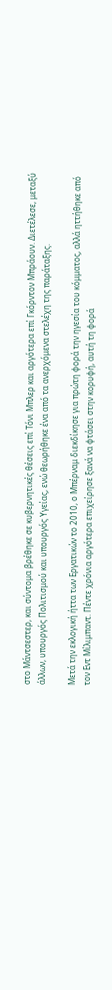στο Μάντσεστερ, και σύντομα βρέθηκε σε κυβερνητικές θέσεις επί Τόνι Μπλερ και αργότερα επί Γκόρντον Μπράουν. Διετέλεσε, μεταξύ άλλων, υπουργός Πολιτισμού και υπουργός Υγείας, ενώ θεωρήθηκε ένα από τα ανερχόμενα στελέχη της παράταξης.

Μετά την εκλογική ήττα των Εργατικών το 2010, ο Μπέρναμ διεκδίκησε για πρώτη φορά την ηγεσία του κόμματος, αλλά ηττήθηκε από τον Εντ Μίλιμπαντ. Πέντε χρόνια αργότερα επιχείρησε ξανά να φτάσει στην κορυφή, αυτή τη φορά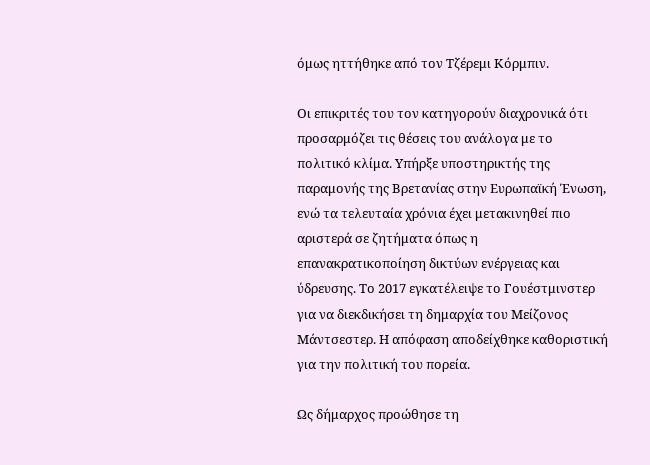όμως ηττήθηκε από τον Τζέρεμι Κόρμπιν.

Οι επικριτές του τον κατηγορούν διαχρονικά ότι προσαρμόζει τις θέσεις του ανάλογα με το πολιτικό κλίμα. Υπήρξε υποστηρικτής της παραμονής της Βρετανίας στην Ευρωπαϊκή Ένωση, ενώ τα τελευταία χρόνια έχει μετακινηθεί πιο αριστερά σε ζητήματα όπως η επανακρατικοποίηση δικτύων ενέργειας και ύδρευσης. Το 2017 εγκατέλειψε το Γουέστμινστερ για να διεκδικήσει τη δημαρχία του Μείζονος Μάντσεστερ. Η απόφαση αποδείχθηκε καθοριστική για την πολιτική του πορεία.

Ως δήμαρχος προώθησε τη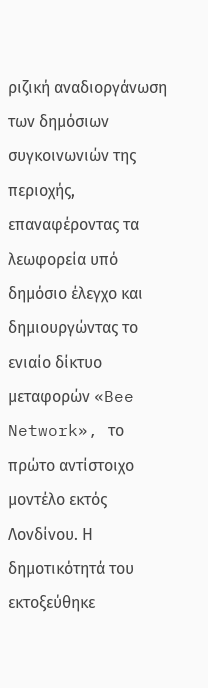ριζική αναδιοργάνωση των δημόσιων συγκοινωνιών της περιοχής, επαναφέροντας τα λεωφορεία υπό δημόσιο έλεγχο και δημιουργώντας το ενιαίο δίκτυο μεταφορών «Bee Network», το πρώτο αντίστοιχο μοντέλο εκτός Λονδίνου. Η δημοτικότητά του εκτοξεύθηκε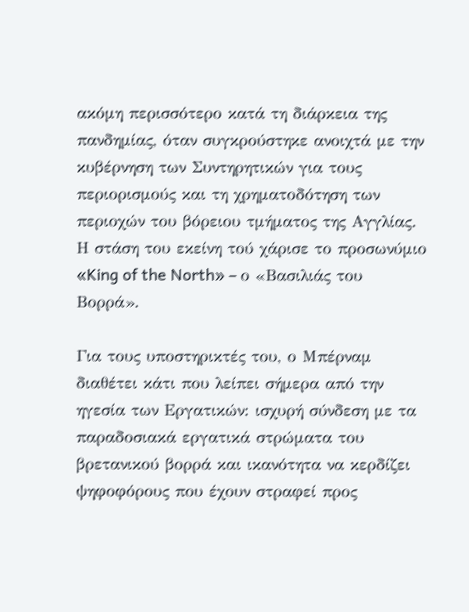ακόμη περισσότερο κατά τη διάρκεια της πανδημίας, όταν συγκρούστηκε ανοιχτά με την κυβέρνηση των Συντηρητικών για τους περιορισμούς και τη χρηματοδότηση των περιοχών του βόρειου τμήματος της Αγγλίας. Η στάση του εκείνη τού χάρισε το προσωνύμιο «King of the North» – ο «Βασιλιάς του Βορρά».

Για τους υποστηρικτές του, ο Μπέρναμ διαθέτει κάτι που λείπει σήμερα από την ηγεσία των Εργατικών: ισχυρή σύνδεση με τα παραδοσιακά εργατικά στρώματα του βρετανικού βορρά και ικανότητα να κερδίζει ψηφοφόρους που έχουν στραφεί προς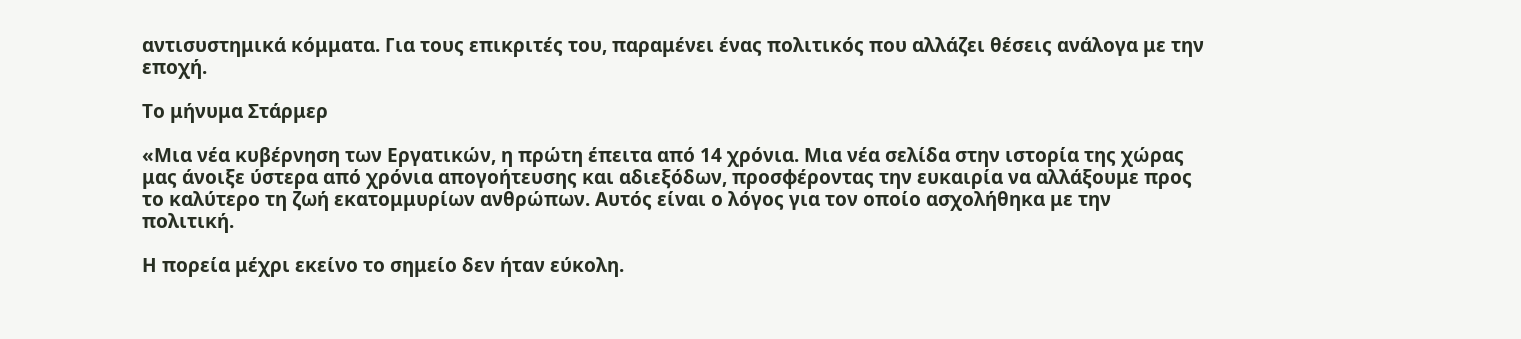αντισυστημικά κόμματα. Για τους επικριτές του, παραμένει ένας πολιτικός που αλλάζει θέσεις ανάλογα με την εποχή.

Το μήνυμα Στάρμερ

«Μια νέα κυβέρνηση των Εργατικών, η πρώτη έπειτα από 14 χρόνια. Μια νέα σελίδα στην ιστορία της χώρας μας άνοιξε ύστερα από χρόνια απογοήτευσης και αδιεξόδων, προσφέροντας την ευκαιρία να αλλάξουμε προς το καλύτερο τη ζωή εκατομμυρίων ανθρώπων. Αυτός είναι ο λόγος για τον οποίο ασχολήθηκα με την πολιτική.

Η πορεία μέχρι εκείνο το σημείο δεν ήταν εύκολη.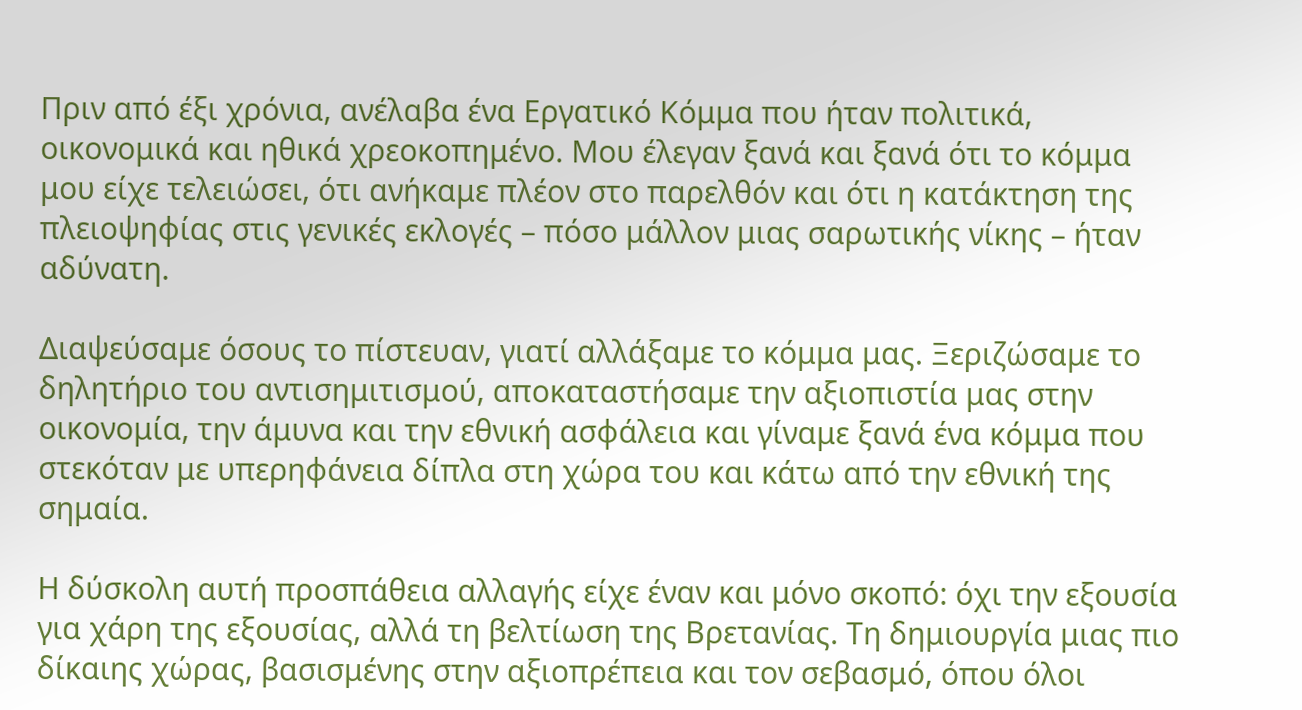Πριν από έξι χρόνια, ανέλαβα ένα Εργατικό Κόμμα που ήταν πολιτικά, οικονομικά και ηθικά χρεοκοπημένο. Μου έλεγαν ξανά και ξανά ότι το κόμμα μου είχε τελειώσει, ότι ανήκαμε πλέον στο παρελθόν και ότι η κατάκτηση της πλειοψηφίας στις γενικές εκλογές – πόσο μάλλον μιας σαρωτικής νίκης – ήταν αδύνατη.

Διαψεύσαμε όσους το πίστευαν, γιατί αλλάξαμε το κόμμα μας. Ξεριζώσαμε το δηλητήριο του αντισημιτισμού, αποκαταστήσαμε την αξιοπιστία μας στην οικονομία, την άμυνα και την εθνική ασφάλεια και γίναμε ξανά ένα κόμμα που στεκόταν με υπερηφάνεια δίπλα στη χώρα του και κάτω από την εθνική της σημαία.

Η δύσκολη αυτή προσπάθεια αλλαγής είχε έναν και μόνο σκοπό: όχι την εξουσία για χάρη της εξουσίας, αλλά τη βελτίωση της Βρετανίας. Τη δημιουργία μιας πιο δίκαιης χώρας, βασισμένης στην αξιοπρέπεια και τον σεβασμό, όπου όλοι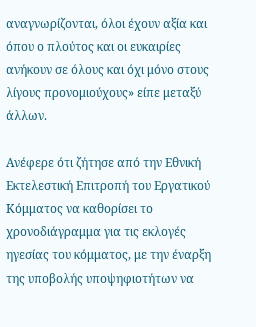αναγνωρίζονται, όλοι έχουν αξία και όπου ο πλούτος και οι ευκαιρίες ανήκουν σε όλους και όχι μόνο στους λίγους προνομιούχους» είπε μεταξύ άλλων.

Ανέφερε ότι ζήτησε από την Εθνική Εκτελεστική Επιτροπή του Εργατικού Κόμματος να καθορίσει το χρονοδιάγραμμα για τις εκλογές ηγεσίας του κόμματος, με την έναρξη της υποβολής υποψηφιοτήτων να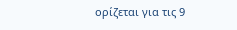ορίζεται για τις 9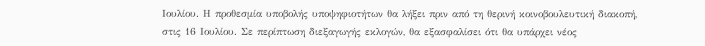Ιουλίου. Η προθεσμία υποβολής υποψηφιοτήτων θα λήξει πριν από τη θερινή κοινοβουλευτική διακοπή, στις 16 Ιουλίου. Σε περίπτωση διεξαγωγής εκλογών, θα εξασφαλίσει ότι θα υπάρχει νέος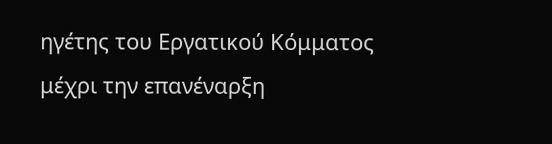ηγέτης του Εργατικού Κόμματος μέχρι την επανέναρξη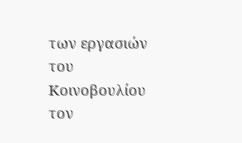των εργασιών του Κοινοβουλίου τον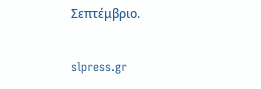Σεπτέμβριο.

slpress.gr